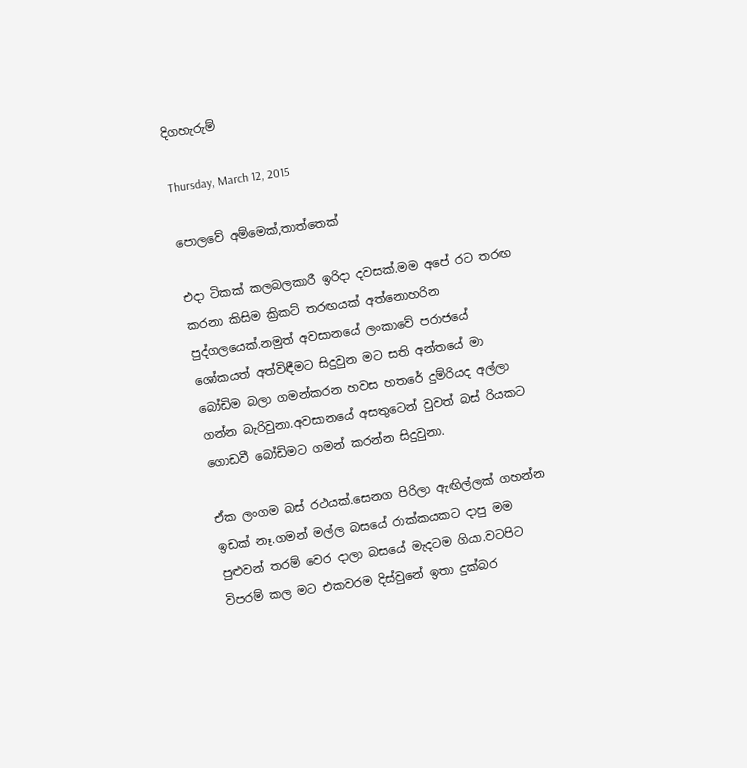දිගහැරුම්

Thursday, March 12, 2015

පොලවේ අම්මෙක්,තාත්තෙක්

එදා ටිකක් කලබලකාරී ඉරිදා දවසක්.මම අපේ රට තරඟ කරනා කිසිම ක්‍රිකට් තරඟයක් අත්නොහරින පුද්ගලයෙක්.නමුත් අවසානයේ ලංකාවේ පරාජයේ ශෝකයත් අත්විඳීමට සිදුවුන මට සති අන්තයේ මා බෝඩිම බලා ගමන්කරන හවස හතරේ දුම්රියද අල්ලා ගන්න බැරිවුනා.අවසානයේ අසතුටෙන් වුවත් බස් රියකට ගොඩවී බෝඩිමට ගමන් කරන්න සිදුවුනා.

ඒක ලංගම බස් රථයක්.සෙනග පිරිලා ඇඟිල්ලක් ගහන්න ඉඩක් නෑ.ගමන් මල්ල බසයේ රාක්කයකට දාපු මම පුළුවන් තරම් වෙර දාලා බසයේ මැදටම ගියා.වටපිට විපරම් කල මට එකවරම දිස්වුනේ ඉතා දුක්බර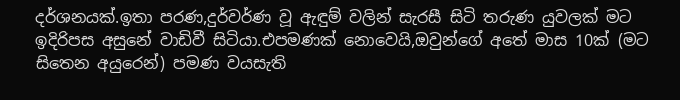දර්ශනයක්.ඉතා පරණ,දුර්වර්ණ වූ ඇඳුම් වලින් සැරසී සිටි තරුණ යුවලක් මට ඉදිරිපස අසුනේ වාඩිවී සිටියා.එපමණක් නොවෙයි,ඔවුන්ගේ අතේ මාස 10ක් (මට සිතෙන අයුරෙන්) පමණ වයසැති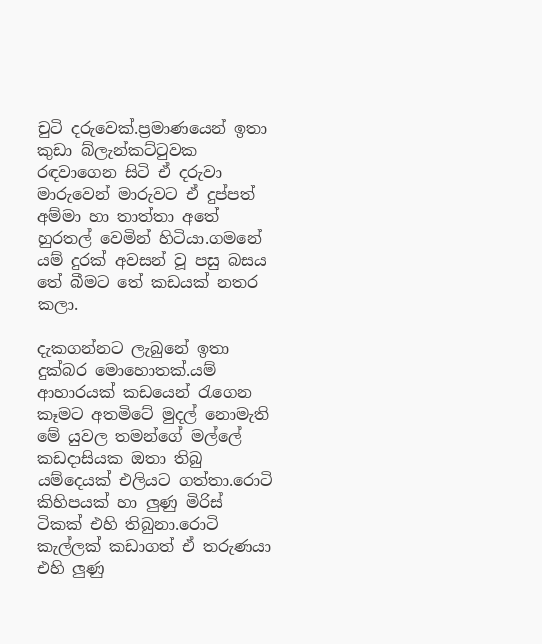චුටි දරුවෙක්.ප්‍රමාණයෙන් ඉතා කුඩා බ්ලැන්කට්ටුවක රඳවාගෙන සිටි ඒ දරුවා මාරුවෙන් මාරුවට ඒ දුප්පත් අම්මා හා තාත්තා අතේ හුරතල් වෙමින් හිටියා.ගමනේ යම් දුරක් අවසන් වූ පසු බසය තේ බීමට තේ කඩයක් නතර කලා.

දැකගන්නට ලැබුනේ ඉතා දුක්බර මොහොතක්.යම් ආහාරයක් කඩයෙන් රැගෙන කෑමට අතමිටේ මුදල් නොමැති මේ යුවල තමන්ගේ මල්ලේ කඩදාසියක ඔතා තිබු යම්දෙයක් එලියට ගත්තා.රොටි කිහිපයක් හා ලුණු මිරිස් ටිකක් එහි තිබුනා.රොටි කැල්ලක් කඩාගත් ඒ තරුණයා එහි ලුණු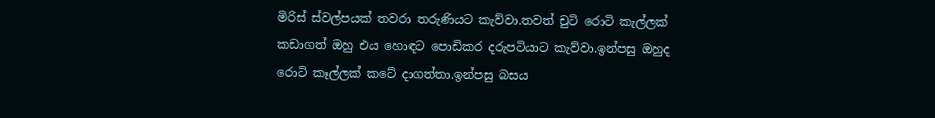මිරිස් ස්වල්පයක් තවරා තරුණියට කැව්වා.තවත් චුටි රොටි කැල්ලක් කඩාගත් ඔහු එය හොඳට පොඩිකර දරුපටියාට කැව්වා.ඉන්පසු ඔහුද රොටි කෑල්ලක් කටේ දාගත්තා.ඉන්පසු බසය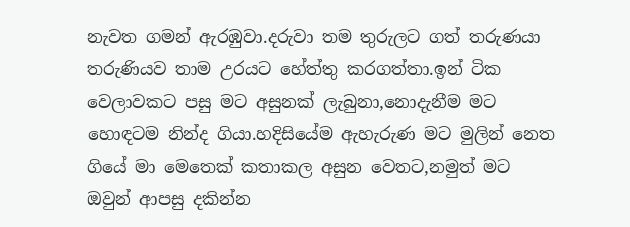නැවත ගමන් ඇරඹුවා.දරුවා තම තුරුලට ගත් තරුණයා තරුණියව තාම උරයට හේත්තු කරගත්තා.ඉන් ටික වෙලාවකට පසු මට අසුනක් ලැබුනා,නොදැනීම මට හොඳටම නින්ද ගියා.හදිසියේම ඇහැරුණ මට මුලින් නෙත ගියේ මා මෙතෙක් කතාකල අසුන වෙතට,නමුත් මට ඔවුන් ආපසු දකින්න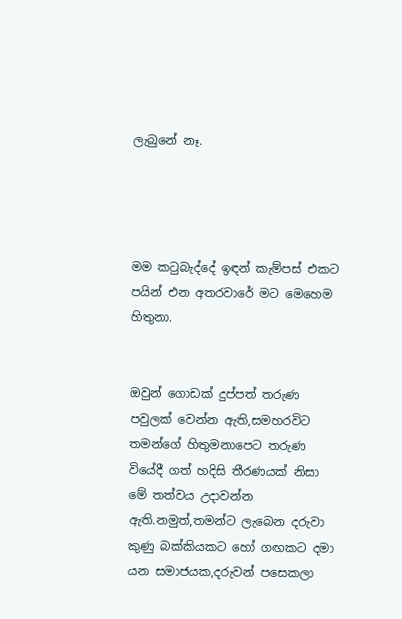ලැබුනේ නෑ.




මම කටුබැද්දේ ඉඳන් කැම්පස් එකට පයින් එන අතරවාරේ මට මෙහෙම හිතුනා.


ඔවුන් ගොඩක් දුප්පත් තරුණ පවුලක් වෙන්න ඇති,සමහරවිට තමන්ගේ හිතුමනාපෙට තරුණ වියේදී ගත් හදිසි තීරණයක් නිසා මේ තත්වය උදාවන්න ඇති.නමුත්,තමන්ට ලැබෙන දරුවා කුණු බක්කියකට හෝ ගඟකට දමා යන සමාජයක,දරුවන් පසෙකලා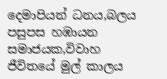දෙමාපියන් ධනය,බලය පසුපස හඹායන සමාජයක,විවාහ ජීවිතයේ මුල් කාලය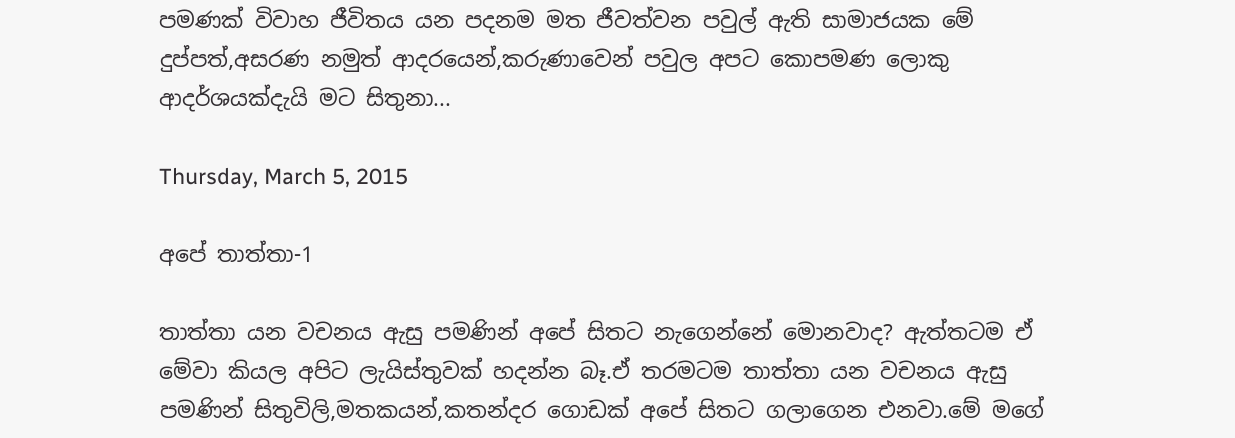පමණක් විවාහ ජීවිතය යන පදනම මත ජීවත්වන පවුල් ඇති සාමාජයක මේ දුප්පත්,අසරණ නමුත් ආදරයෙන්,කරුණාවෙන් පවුල අපට කොපමණ ලොකු ආදර්ශයක්දැයි මට සිතුනා...

Thursday, March 5, 2015

අපේ තාත්තා-1

තාත්තා යන වචනය ඇසු පමණින් අපේ සිතට නැගෙන්නේ මොනවාද? ඇත්තටම ඒ මේවා කියල අපිට ලැයිස්තුවක් හදන්න බෑ.ඒ තරමටම තාත්තා යන වචනය ඇසු පමණින් සිතුවිලි,මතකයන්,කතන්දර ගොඩක් අපේ සිතට ගලාගෙන එනවා.මේ මගේ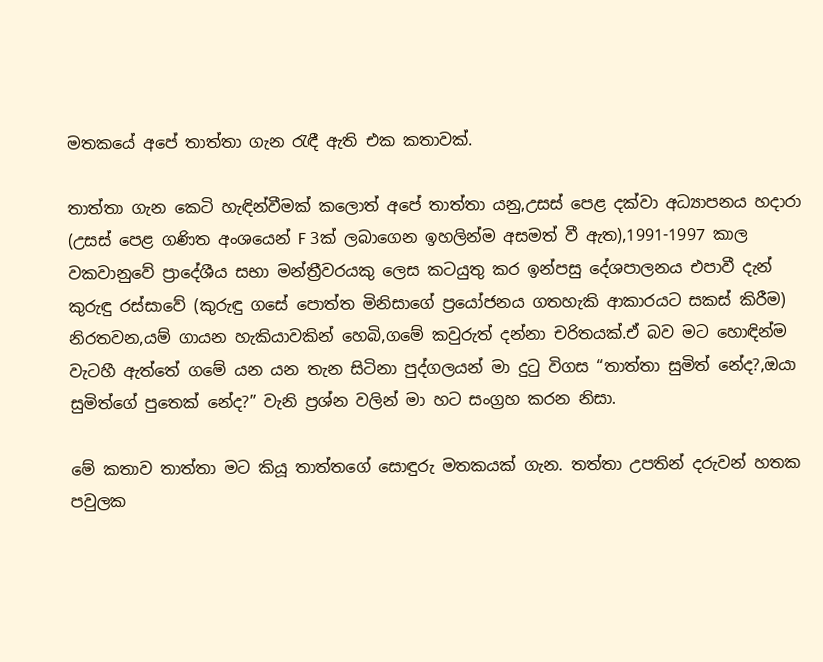මතකයේ අපේ තාත්තා ගැන රැඳී ඇති එක කතාවක්.

තාත්තා ගැන කෙටි හැඳින්වීමක් කලොත් අපේ තාත්තා යනු,උසස් පෙළ දක්වා අධ්‍යාපනය හදාරා (උසස් පෙළ ගණිත අංශයෙන් F 3ක් ලබාගෙන ඉහලින්ම අසමත් වී ඇත),1991-1997 කාල වකවානුවේ ප්‍රාදේශීය සභා මන්ත්‍රීවරයකු ලෙස කටයුතු කර ඉන්පසු දේශපාලනය එපාවී දැන් කුරුඳු රස්සාවේ (කුරුඳු ගසේ පොත්ත මිනිසාගේ ප්‍රයෝජනය ගතහැකි ආකාරයට සකස් කිරීම) නිරතවන,යම් ගායන හැකියාවකින් හෙබි,ගමේ කවුරුත් දන්නා චරිතයක්.ඒ බව මට හොඳින්ම වැටහී ඇත්තේ ගමේ යන යන තැන සිටිනා පුද්ගලයන් මා දුටු විගස “තාත්තා සුමිත් නේද?,ඔයා සුමිත්ගේ පුතෙක් නේද?” වැනි ප්‍රශ්න වලින් මා හට සංග්‍රහ කරන නිසා.

මේ කතාව තාත්තා මට කියූ තාත්තගේ සොඳුරු මතකයක් ගැන. තත්තා උපතින් දරුවන් හතක පවුලක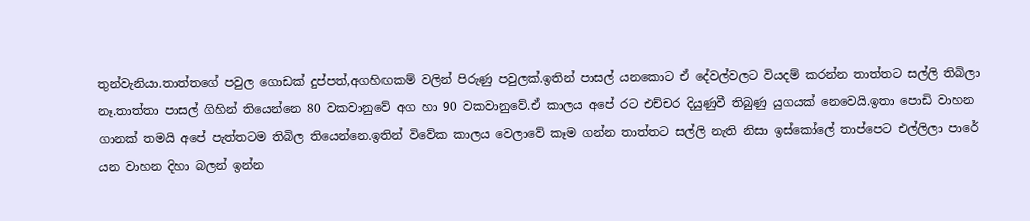තුන්වැනියා.තාත්තගේ පවුල ගොඩක් දුප්පත්,අගහිඟකම් වලින් පිරුණු පවුලක්.ඉතින් පාසල් යනකොට ඒ දේවල්වලට වියදම් කරන්න තාත්තට සල්ලි තිබිලා නෑ.තාත්තා පාසල් ගිහින් තියෙන්නෙ 80 වකවානුවේ අග හා 90 වකවානුවේ.ඒ කාලය අපේ රට එච්චර දියුණුවී තිබුණු යුගයක් නෙවෙයි.ඉතා පොඩි වාහන ගානක් තමයි අපේ පැත්තටම තිබිල තියෙන්නෙ.ඉතින් විවේක කාලය වෙලාවේ කෑම ගන්න තාත්තට සල්ලි නැති නිසා ඉස්කෝලේ තාප්පෙට එල්ලිලා පාරේ යන වාහන දිහා බලන් ඉන්න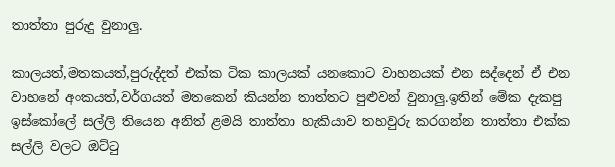තාත්තා පුරුදු වුනාලු.

කාලයත්,මතකයත්,පුරුද්දත් එක්ක ටික කාලයක් යනකොට වාහනයක් එන සද්දෙන් ඒ එන වාහනේ අංකයත්,වර්ගයත් මතකෙන් කියන්න තාත්තට පුළුවන් වුනාලු.ඉතින් මේක දැකපු ඉස්කෝලේ සල්ලි තියෙන අනිත් ළමයි තාත්තා හැකියාව තහවුරු කරගන්න තාත්තා එක්ක සල්ලි වලට ඔට්ටු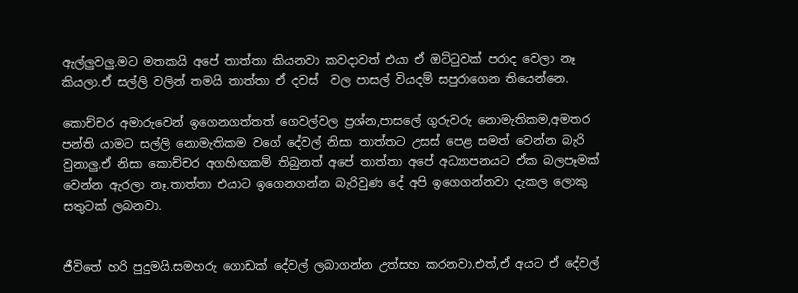ඇල්ලුවලු.මට මතකයි අපේ තාත්තා කියනවා කවදාවත් එයා ඒ ඔට්ටුවක් පරාද වෙලා නෑ කියලා.ඒ සල්ලි වලින් තමයි තාත්තා ඒ දවස්  වල පාසල් වියදම් සපුරාගෙන තියෙන්නෙ.

කොච්චර අමාරුවෙන් ඉගෙනගත්තත් ගෙවල්වල ප්‍රශ්න,පාසලේ ගුරුවරු නොමැතිකම,අමතර පන්ති යාමට සල්ලි නොමැතිකම වගේ දේවල් නිසා තාත්තට උසස් පෙළ සමත් වෙන්න බැරි වුනාලු.ඒ නිසා කොච්චර අගහිඟකම් තිබුනත් අපේ තාත්තා අපේ අධ්‍යාපනයට ඒක බලපෑමක් වෙන්න ඇරලා නෑ.තාත්තා එයාට ඉගෙනගන්න බැරිවුණ දේ අපි ඉගෙගන්නවා දැකල ලොකු සතුටක් ලබනවා.


ජීවිතේ හරි පුදුමයි.සමහරු ගොඩක් දේවල් ලබාගන්න උත්සහ කරනවා.එත්,ඒ අයට ඒ දේවල්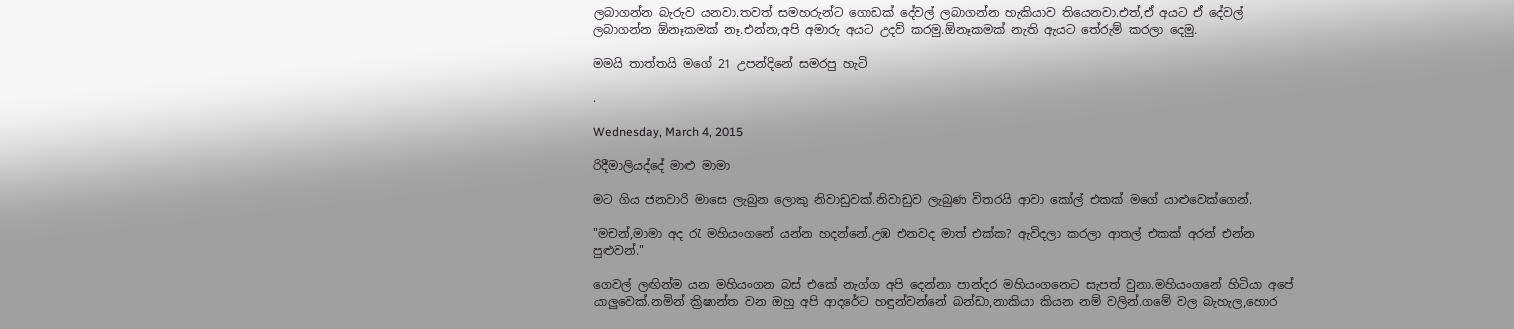ලබාගන්න බැරුව යනවා.තවත් සමහරුන්ට ගොඩක් දේවල් ලබාගන්න හැකියාව තියෙනවා.එත්,ඒ අයට ඒ දේවල් ලබාගන්න ඕනෑකමක් නෑ.එන්න,අපි අමාරු අයට උදව් කරමු.ඕනෑකමක් නැති ඇයට තේරුම් කරලා දෙමු.

මමයි තාත්තයි මගේ 21 උපන්දිනේ සමරපු හැටි

.

Wednesday, March 4, 2015

රිදීමාලියද්දේ මාළු මාමා

මට ගිය ජනවාරි මාසෙ ලැබුන ලොකු නිවාඩුවක්.නිවාඩුව ලැබුණ විතරයි ආවා කෝල් එකක් මගේ යාළුවෙක්ගෙන්.

"මචන්,මාමා අද රැ මහියංගනේ යන්න හදන්නේ.උඹ එනවද මාත් එක්ක? ඇවිදලා කරලා ආතල් එකක් අරන් එන්න පුළුවන්."

ගෙවල් ලඟින්ම යන මහියංගන බස් එකේ නැග්ග අපි දෙන්නා පාන්දර මහියංගනෙට සැපත් වුනා.මහියංගනේ හිටියා අපේ යාලුවෙක්.නමින් ක්‍රිෂාන්ත වන ඔහු අපි ආදරේට හඳුන්වන්නේ බන්ඩා,නාකියා කියන නම් වලින්.ගමේ වල බැහැල,හොර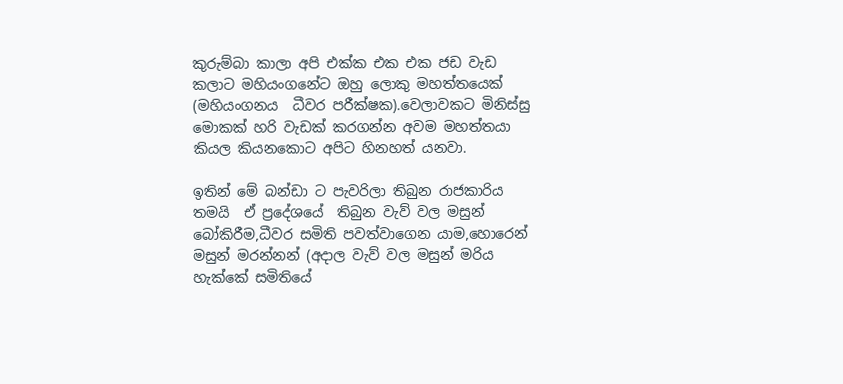කුරුම්බා කාලා අපි එක්ක එක එක ජඩ වැඩ කලාට මහියංගනේට ඔහු ලොකු මහත්තයෙක් (මහියංගනය  ධීවර පරීක්ෂක).වෙලාවකට මිනිස්සු මොකක් හරි වැඩක් කරගන්න අවම මහත්තයා කියල කියනකොට අපිට හිනහත් යනවා.

ඉතින් මේ බන්ඩා ට පැවරිලා තිබුන රාජකාරිය තමයි  ඒ ප්‍රදේශයේ  තිබුන වැව් වල මසුන් බෝකිරීම,ධීවර සමිති පවත්වාගෙන යාම,හොරෙන් මසුන් මරන්නන් (අදාල වැව් වල මසුන් මරිය හැක්කේ සමිතියේ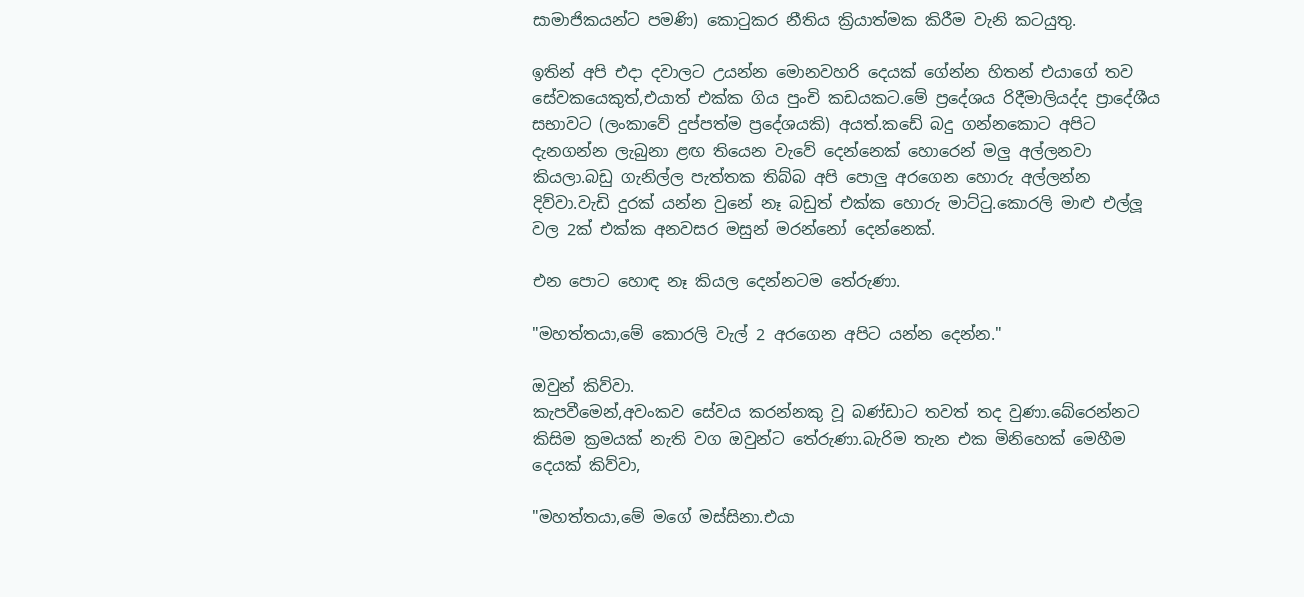සාමාජිකයන්ට පමණි) කොටුකර නීතිය ක්‍රියාත්මක කිරීම වැනි කටයුතු.

ඉතින් අපි එදා දවාලට උයන්න මොනවහරි දෙයක් ගේන්න හිතන් එයාගේ තව සේවකයෙකුත්,එයාත් එක්ක ගිය පුංචි කඩයකට.මේ ප්‍රදේශය රිදීමාලියද්ද ප්‍රාදේශීය සභාවට (ලංකාවේ දුප්පත්ම ප්‍රදේශයකි) අයත්.කඩේ බදු ගන්නකොට අපිට දැනගන්න ලැබුනා ළඟ තියෙන වැවේ දෙන්නෙක් හොරෙන් මලු අල්ලනවා කියලා.බඩු ගැනිල්ල පැත්තක තිබ්බ අපි පොලු අරගෙන හොරු අල්ලන්න දිව්වා.වැඩි දුරක් යන්න වුනේ නෑ බඩුත් එක්ක හොරු මාට්ටු.කොරලි මාළු එල්ලූ වල 2ක් එක්ක අනවසර මසුන් මරන්නෝ දෙන්නෙක්.

එන පොට හොඳ නෑ කියල දෙන්නටම තේරුණා.

"මහත්තයා,මේ කොරලි වැල් 2 අරගෙන අපිට යන්න දෙන්න."

ඔවුන් කිව්වා.
කැපවීමෙන්,අවංකව සේවය කරන්නකු වූ බණ්ඩාට තවත් තද වුණා.බේරෙන්නට කිසිම ක්‍රමයක් නැති වග ඔවුන්ට තේරුණා.බැරිම තැන එක මිනිහෙක් මෙහීම දෙයක් කිව්වා,

"මහත්තයා,මේ මගේ මස්සිනා.එයා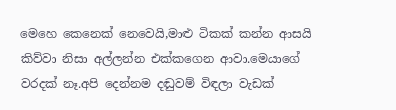මෙහෙ කෙනෙක් නෙවෙයි,මාළු ටිකක් කන්න ආසයි කිව්වා නිසා අල්ලන්න එක්කගෙන ආවා.මෙයාගේ වරදක් නෑ.අපි දෙන්නම දඬුවම් විඳලා වැඩක්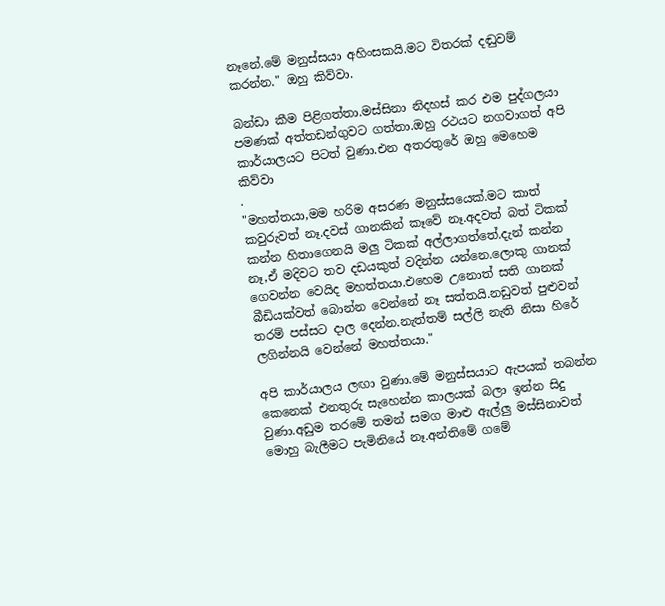නෑනේ.මේ මනුස්සයා අහිංසකයි.මට විතරක් දඬුවම් කරන්න." ඔහු කිව්වා.

බන්ඩා කීම පිළිගත්තා.මස්සිනා නිදහස් කර එම පුද්ගලයා පමණක් අත්තඩන්ගුවට ගත්තා.ඔහු රථයට නගවාගත් අපි කාර්යාලයට පිටත් වුණා.එන අතරතුරේ ඔහු මෙහෙම කිව්වා
.
"මහත්තයා,මම හරිම අසරණ මනුස්සයෙක්.මට කාත් කවුරුවත් නෑ.දවස් ගානකින් කෑවේ නෑ.අදවත් බත් ටිකක් කන්න හිතාගෙනයි මලු ටිකක් අල්ලාගත්තේ.දැන් කන්න නෑ,ඒ මදිවට තව දඩයකුත් වදින්න යන්නෙ.ලොකු ගානක් ගෙවන්න වෙයිද මහත්තයා.එහෙම උනොත් සති ගානක් බීඩියක්වත් බොන්න වෙන්නේ නෑ සත්තයි.නඩුවත් පුළුවන් තරම් පස්සට දාල දෙන්න.නැත්තම් සල්ලි නැති නිසා හිරේ ලගින්නයි වෙන්නේ මහත්තයා."

අපි කාර්යාලය ලඟා වුණා.මේ මනුස්සයාට ඇපයක් තබන්න කෙනෙක් එනතුරු සැහෙන්න කාලයක් බලා ඉන්න සිදු වුණා.අඩුම තරමේ තමන් සමග මාළු ඇල්ලු මස්සිනාවත් මොහු බැලීමට පැමිනියේ නෑ.අන්තිමේ ගමේ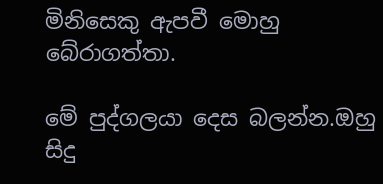මිනිසෙකු ඇපවී මොහු බේරාගත්තා.

මේ පුද්ගලයා දෙස බලන්න.ඔහු සිදු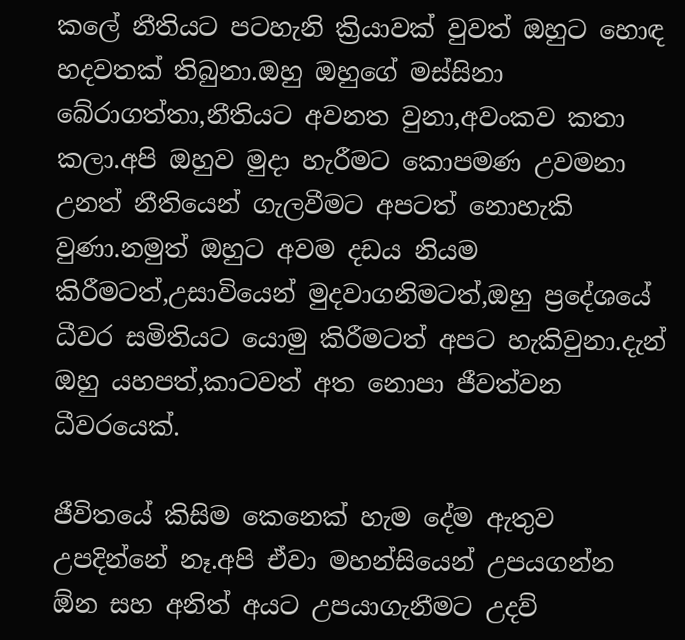කලේ නීතියට පටහැනි ක්‍රියාවක් වුවත් ඔහුට හොඳ හදවතක් තිබුනා.ඔහු ඔහුගේ මස්සිනා බේරාගත්තා,නීතියට අවනත වුනා,අවංකව කතා කලා.අපි ඔහුව මුදා හැරීමට කොපමණ උවමනා උනත් නීතියෙන් ගැලවීමට අපටත් නොහැකි වුණා.නමුත් ඔහුට අවම දඩය නියම කිරීමටත්,උසාවියෙන් මුදවාගනිමටත්,ඔහු ප්‍රදේශයේ ධීවර සමිතියට යොමු කිරීමටත් අපට හැකිවුනා.දැන් ඔහු යහපත්,කාටවත් අත නොපා ජීවත්වන ධීවරයෙක්.

ජීවිතයේ කිසිම කෙනෙක් හැම දේම ඇතුව උපදින්නේ නෑ.අපි ඒවා මහන්සියෙන් උපයගන්න ඕන සහ අනිත් අයට උපයාගැනීමට උදව්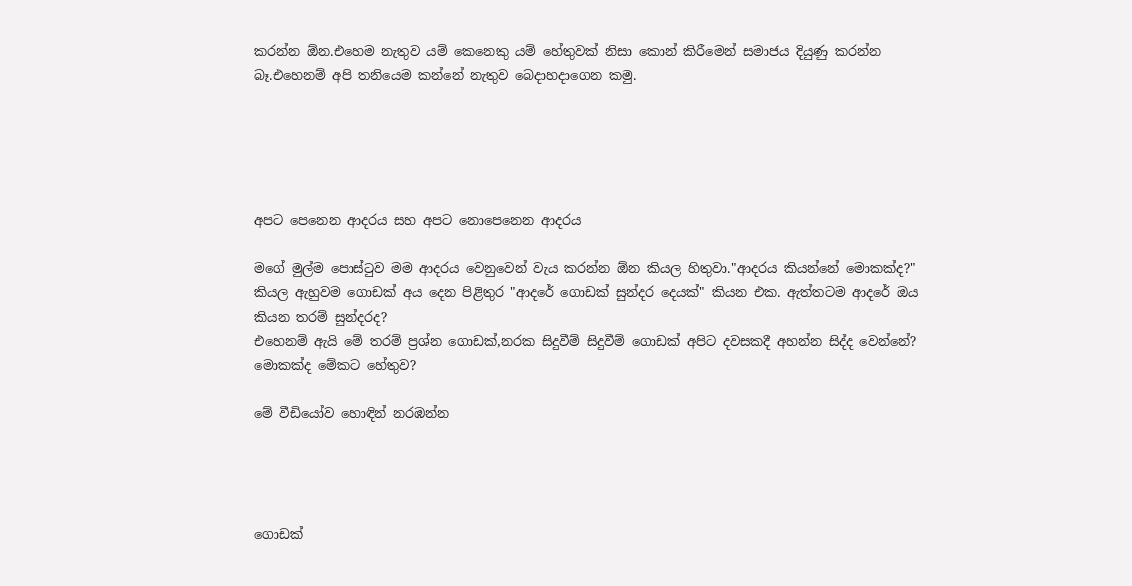කරන්න ඕන.එහෙම නැතුව යම් කෙනෙකු යම් හේතුවක් නිසා කොන් කිරීමෙන් සමාජය දියුණු කරන්න බෑ.එහෙනම් අපි තනියෙම කන්නේ නැතුව බෙදාහදාගෙන කමු.





අපට පෙනෙන ආදරය සහ අපට නොපෙනෙන ආදරය

මගේ මුල්ම පොස්ටුව මම ආදරය වෙනුවෙන් වැය කරන්න ඕන කියල හිතුවා."ආදරය කියන්නේ මොකක්ද?" කියල ඇහුවම ගොඩක් අය දෙන පිළිතුර "ආදරේ ගොඩක් සුන්දර දෙයක්" කියන එක. ඇත්තටම ආදරේ ඔය කියන තරම් සුන්දරද?
එහෙනම් ඇයි මේ තරම් ප්‍රශ්න ගොඩක්,නරක සිදුවීම් සිදුවීම් ගොඩක් අපිට දවසකදී අහන්න සිද්ද වෙන්නේ?
මොකක්ද මේකට හේතුව?

මේ වීඩියෝව හොඳින් නරඹන්න




ගොඩක්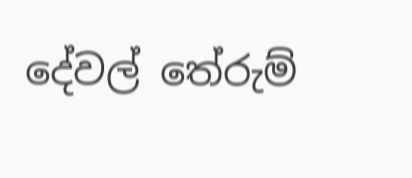දේවල් තේරුම්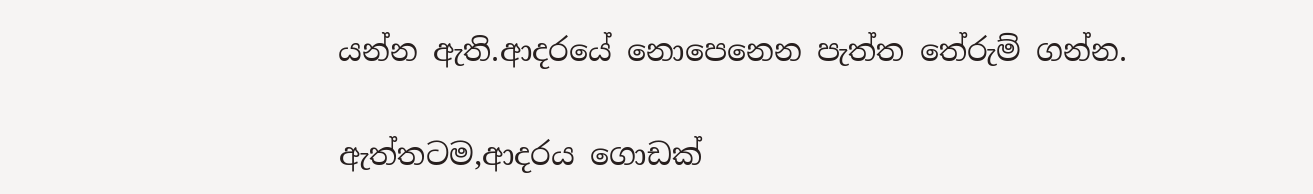යන්න ඇති.ආදරයේ නොපෙනෙන පැත්ත තේරුම් ගන්න.

ඇත්තටම,ආදරය ගොඩක්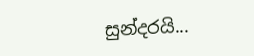සුන්දරයි...